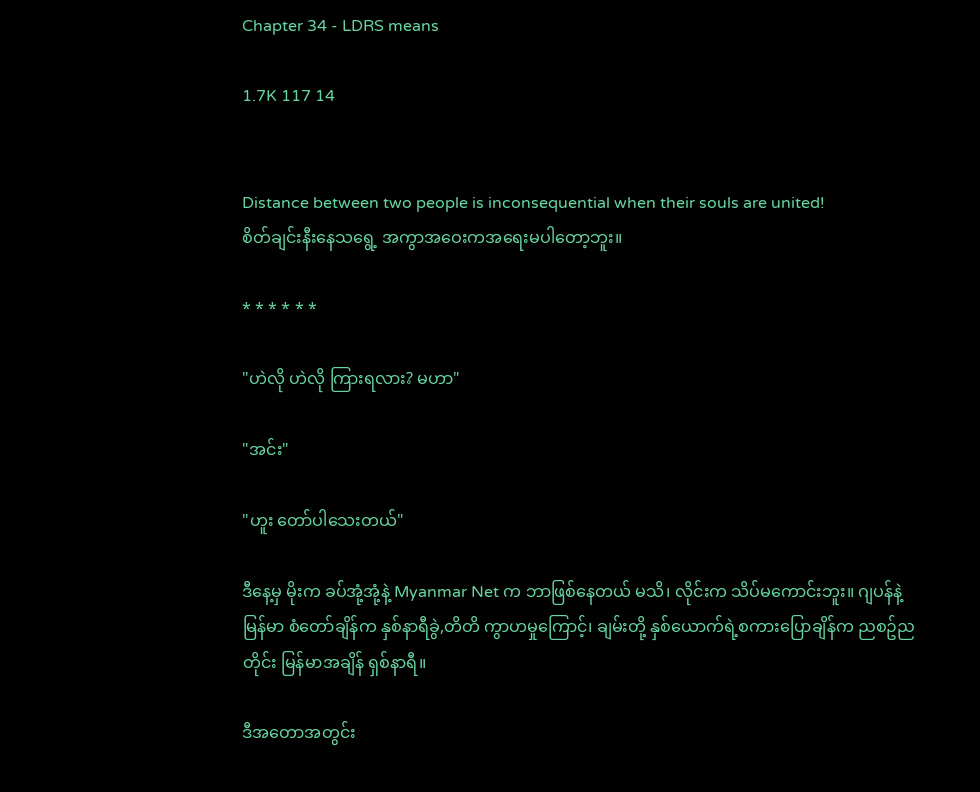Chapter 34 - LDRS means

1.7K 117 14


Distance between two people is inconsequential when their souls are united!
စိတ်ချင်းနီးနေသရွေ့ အကွာအဝေးကအရေးမပါတော့ဘူး။

* * * * * *

"ဟဲလို ဟဲလို ကြားရလား? မဟာ"

"အင်း"

"ဟူး တော်ပါသေးတယ်"

ဒီနေ့မှ မိုးက ခပ်အုံ့အုံ့နဲ့ Myanmar Net က ဘာဖြစ်နေတယ် မသိ၊ လိုင်းက သိပ်မကောင်းဘူး။ ဂျပန်နဲ့ မြန်မာ စံတော်ချိန်က နှစ်နာရီခွဲ,တိတိ ကွာဟမှုကြောင့်၊ ချမ်းတို့ နှစ်ယောက်ရဲ့စကားပြောချိန်က ညစဥ်ညတိုင်း မြန်မာအချိန် ရှစ်နာရီ။

ဒီအတောအတွင်း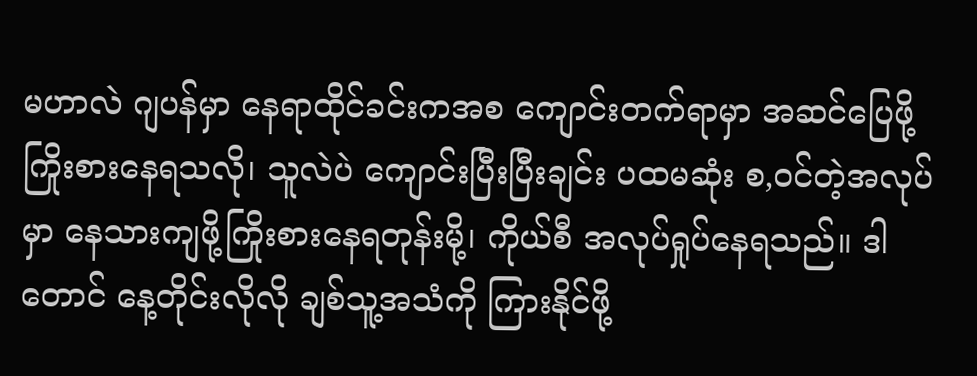မဟာလဲ ဂျပန်မှာ နေရာထိုင်ခင်းကအစ ကျောင်းတက်ရာမှာ အဆင်ပြေဖို့ ကြိုးစားနေရသလို၊ သူလဲပဲ ကျောင်းပြီးပြီးချင်း ပထမဆုံး စ,ဝင်တဲ့အလုပ်မှာ နေသားကျဖို့ကြိုးစားနေရတုန်းမို့၊ ကိုယ်စီ အလုပ်ရှုပ်နေရသည်။ ဒါတောင် နေ့တိုင်းလိုလို ချစ်သူ့အသံကို ကြားနိုင်ဖို့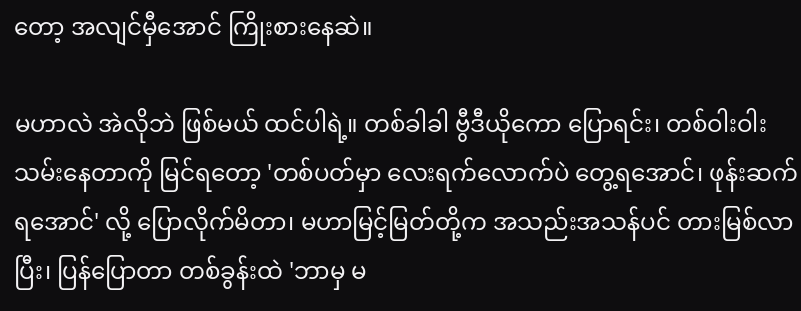တော့ အလျင်မှီအောင် ကြိုးစားနေဆဲ။

မဟာလဲ အဲလိုဘဲ ဖြစ်မယ် ထင်ပါရဲ့။ တစ်ခါခါ ဗွီဒီယိုကော ပြောရင်း၊ တစ်ဝါးဝါး သမ်းနေတာကို မြင်ရတော့ 'တစ်ပတ်မှာ လေးရက်လောက်ပဲ တွေ့ရအောင်၊ ဖုန်းဆက်ရအောင်' လို့ ပြောလိုက်မိတာ၊ မဟာမြင့်မြတ်တို့က အသည်းအသန်ပင် တားမြစ်လာပြီး၊ ပြန်ပြောတာ တစ်ခွန်းထဲ 'ဘာမှ မ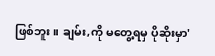ဖြစ်ဘူး။ ချမ်း,ကို မတွေ့ရမှ ပိုဆိုးမှာ'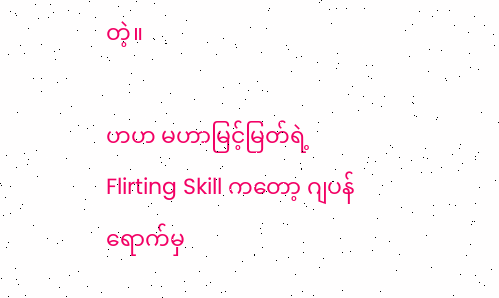တဲ့။

ဟဟ မဟာမြင့်မြတ်ရဲ့Flirting Skill ကတော့ ဂျပန်ရောက်မှ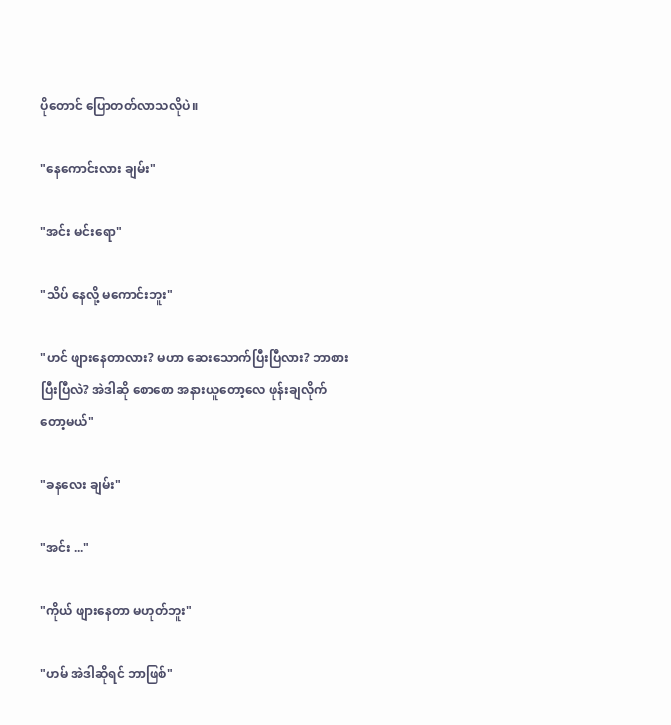ပိုတောင် ပြောတတ်လာသလိုပဲ။

"နေကောင်းလား ချမ်း"

"အင်း မင်းရော"

"သိပ် နေလို့ မကောင်းဘူး"

"ဟင် ဖျားနေတာလား? မဟာ ဆေးသောက်ပြီးပြီလား? ဘာစားပြီးပြီလဲ? အဲဒါဆို စောစော အနားယူတော့လေ ဖုန်းချလိုက်တော့မယ်"

"ခနလေး ချမ်း"

"အင်း ..."

"ကိုယ် ဖျားနေတာ မဟုတ်ဘူး"

"ဟမ် အဲဒါဆိုရင် ဘာဖြစ်"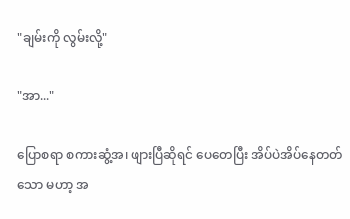"ချမ်းကို လွမ်းလို့"

"အာ..."

ပြောစရာ စကားဆွံ့အ၊ ဖျားပြီဆိုရင် ပေတေပြီး အိပ်ပဲအိပ်နေတတ်သော မဟာ့ အ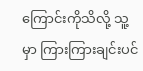ကြောင်းကိုသိလို့ သူ့မှာ ကြားကြားချင်းပင်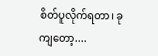စိတ်ပူလိုက်ရတာ၊ ခုကျတော့....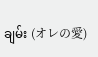ချမ်း (オレの愛)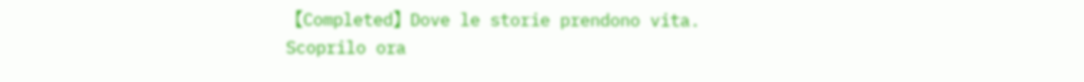【Completed】Dove le storie prendono vita. Scoprilo ora